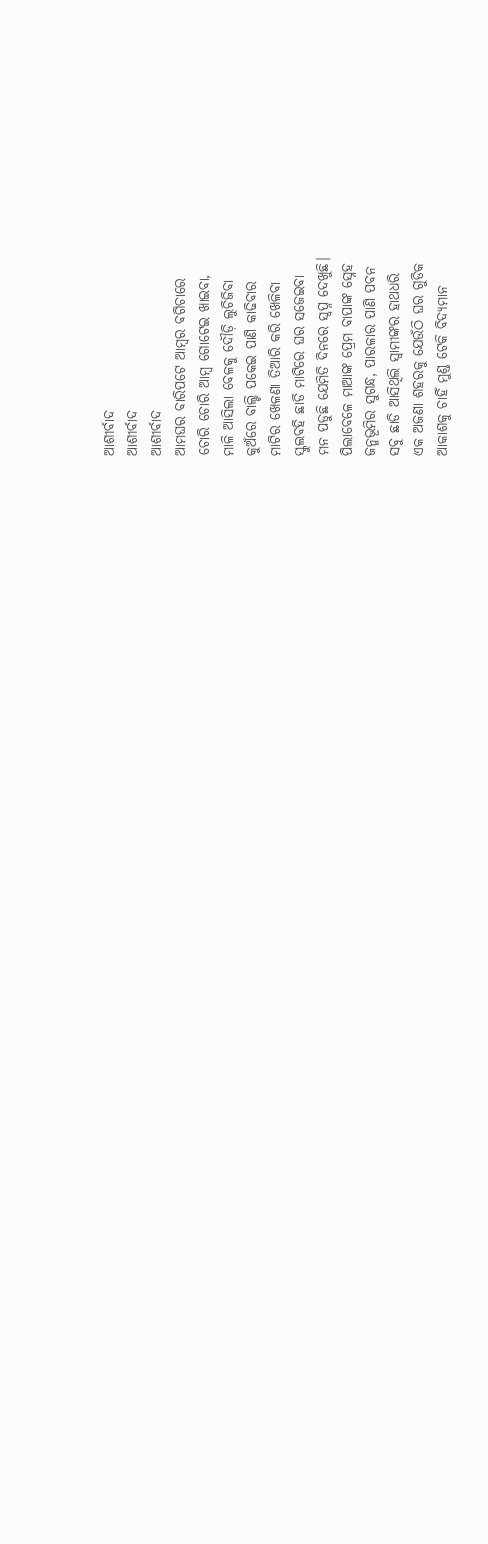ଆଶୀର୍ବାଦ
ଆଶୀର୍ବାଦ
ଆଶୀର୍ବାଦ
ଆମଘର ବାରିପଟେ ଆମ୍ବର ବଗିଚାରେ
ଚୋରି ଚୋରି ଆମ୍ବ ଗୋଟେଇ ଖାଇବା,
ମାଳି ଆସିଲା ବେଳକୁ ଦୌଡ଼ି ଲୁଚିଜିବା
କୁଅଁରେ ବାଲ୍ଟି ପକେଇ ପାଣି କାଢିବାର
ମାଟିର ଖେଳଣା ତିଆରି କରି ଖେଳିବା
ସ୍କୁଲବହି ଛାଡି ମାଟିରେ ଘର ସଜେଇବା
ମନ ପଡୁଛି ଯେମିତି ଦିନରେ ସ୍ୱପ୍ନ ଦେଖୁଛି।
ପିଲାବେଳେ ମାଆଙ୍କ ପ୍ରେମ ବାପାଙ୍କ ସ୍ନେହ
ଜନ୍ମଭୂମିର ସୁଗନ୍ଧ, ପାରଳାର ପାଣି ପବନ
ସବୁ ଛାଡି ଆସିଥିଲି ସ୍ୱାମୀଙ୍କର ହାଥଧରି
ଏକ ଅଜଣା ଶହରକୁ ଯେଉଁଠି ଘର ଗୁଡିକ
ଆକାଶକୁ ଚାହିଁ ମୁଣ୍ଡ ଟେକି ବିଦ୍ୟମାନ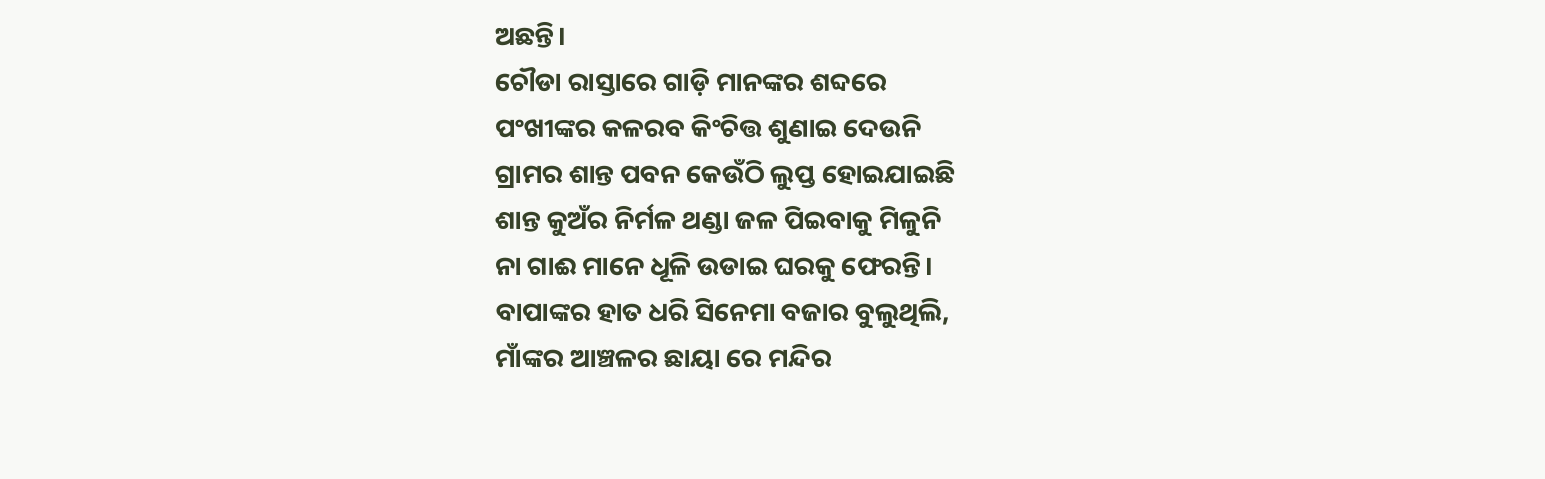ଅଛନ୍ତି।
ଚୌଡା ରାସ୍ତାରେ ଗାଡ଼ି ମାନଙ୍କର ଶବ୍ଦରେ
ପଂଖୀଙ୍କର କଳରବ କିଂଚିତ୍ତ ଶୁଣାଇ ଦେଉନି
ଗ୍ରାମର ଶାନ୍ତ ପବନ କେଉଁଠି ଲୁପ୍ତ ହୋଇଯାଇଛି
ଶାନ୍ତ କୁଅଁର ନିର୍ମଳ ଥଣ୍ଡା ଜଳ ପିଇବାକୁ ମିଳୁନି
ନା ଗାଈ ମାନେ ଧୂଳି ଉଡାଇ ଘରକୁ ଫେରନ୍ତି।
ବାପାଙ୍କର ହାତ ଧରି ସିନେମା ବଜାର ବୁଲୁଥିଲି,
ମାଁଙ୍କର ଆଞ୍ଚଳର ଛାୟା ରେ ମନ୍ଦିର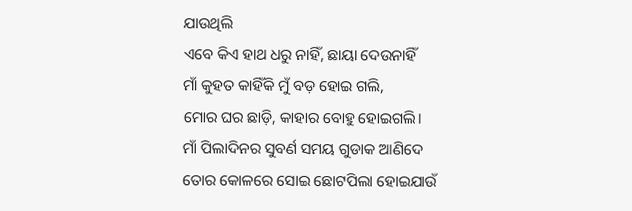ଯାଉଥିଲି
ଏବେ କିଏ ହାଥ ଧରୁ ନାହିଁ, ଛାୟା ଦେଉନାହିଁ
ମାଁ କୁହତ କାହିଁକି ମୁଁ ବଡ଼ ହୋଇ ଗଲି,
ମୋର ଘର ଛାଡ଼ି, କାହାର ବୋହୁ ହୋଇଗଲି।
ମାଁ ପିଲାଦିନର ସୁବର୍ଣ ସମୟ ଗୁଡାକ ଆଣିଦେ
ତୋର କୋଳରେ ସୋଇ ଛୋଟପିଲା ହୋଇଯାଉଁ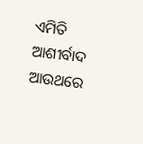ଏମିତି ଆଶୀର୍ବାଦ ଆଉଥରେ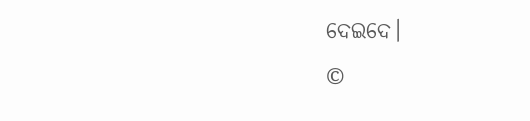ଦେଇଦେ।
©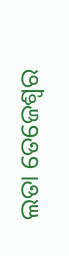ଲତା ତେଜେଶ୍ଵର